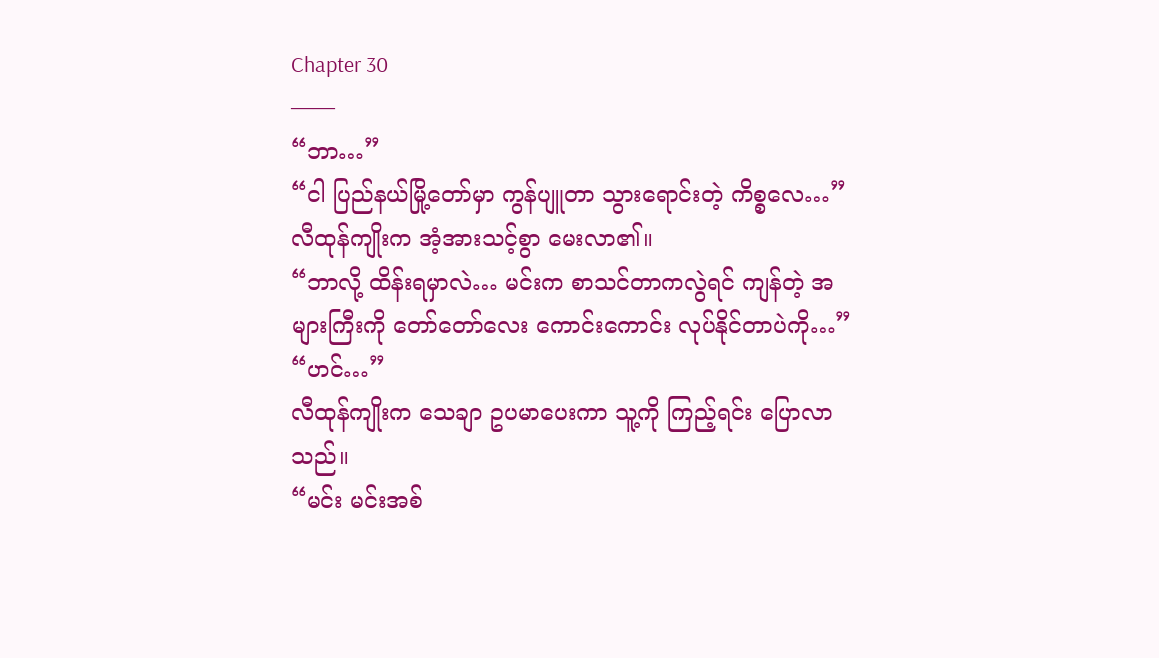Chapter 30
——
“ဘာ…”
“ငါ ပြည်နယ်မြို့တော်မှာ ကွန်ပျူတာ သွားရောင်းတဲ့ ကိစ္စလေ…”
လီထုန်ကျိုးက အံ့အားသင့်စွာ မေးလာ၏။
“ဘာလို့ ထိန်းရမှာလဲ… မင်းက စာသင်တာကလွဲရင် ကျန်တဲ့ အများကြီးကို တော်တော်လေး ကောင်းကောင်း လုပ်နိုင်တာပဲကို…”
“ဟင်…”
လီထုန်ကျိုးက သေချာ ဥပမာပေးကာ သူ့ကို ကြည့်ရင်း ပြောလာသည်။
“မင်း မင်းအစ်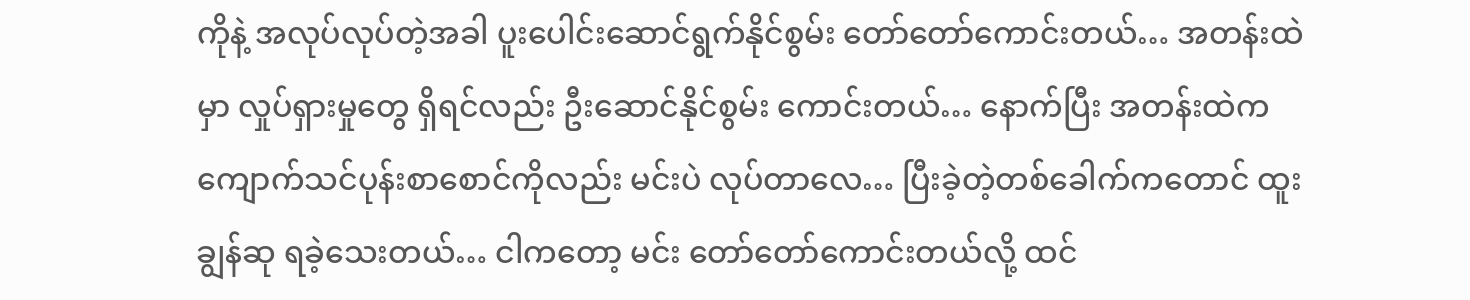ကိုနဲ့ အလုပ်လုပ်တဲ့အခါ ပူးပေါင်းဆောင်ရွက်နိုင်စွမ်း တော်တော်ကောင်းတယ်… အတန်းထဲမှာ လှုပ်ရှားမှုတွေ ရှိရင်လည်း ဦးဆောင်နိုင်စွမ်း ကောင်းတယ်… နောက်ပြီး အတန်းထဲက ကျောက်သင်ပုန်းစာစောင်ကိုလည်း မင်းပဲ လုပ်တာလေ… ပြီးခဲ့တဲ့တစ်ခေါက်ကတောင် ထူးချွန်ဆု ရခဲ့သေးတယ်… ငါကတော့ မင်း တော်တော်ကောင်းတယ်လို့ ထင်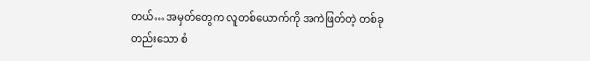တယ်… အမှတ်တွေက လူတစ်ယောက်ကို အကဲဖြတ်တဲ့ တစ်ခုတည်းသော စံ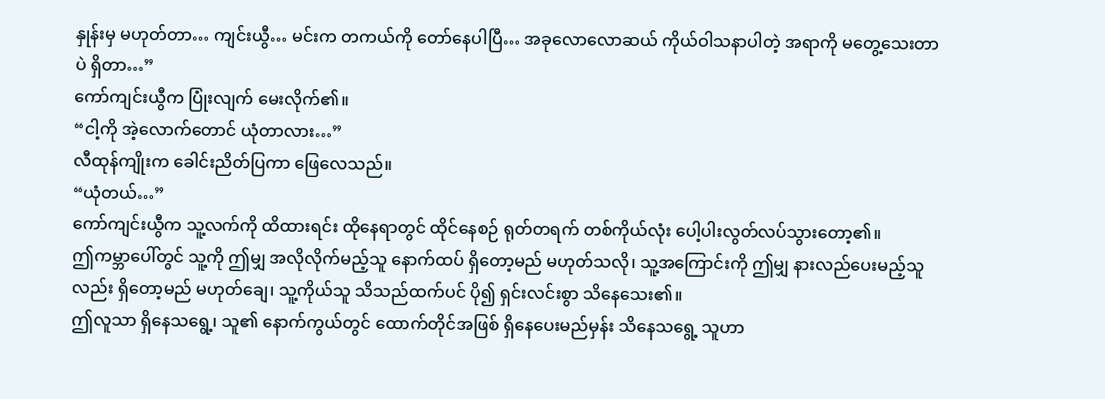နှုန်းမှ မဟုတ်တာ… ကျင်းယွီ… မင်းက တကယ်ကို တော်နေပါပြီ… အခုလောလောဆယ် ကိုယ်ဝါသနာပါတဲ့ အရာကို မတွေ့သေးတာပဲ ရှိတာ…”
ကော်ကျင်းယွီက ပြုံးလျက် မေးလိုက်၏။
“ငါ့ကို အဲ့လောက်တောင် ယုံတာလား…”
လီထုန်ကျိုးက ခေါင်းညိတ်ပြကာ ဖြေလေသည်။
“ယုံတယ်…”
ကော်ကျင်းယွီက သူ့လက်ကို ထိထားရင်း ထိုနေရာတွင် ထိုင်နေစဉ် ရုတ်တရက် တစ်ကိုယ်လုံး ပေါ့ပါးလွတ်လပ်သွားတော့၏။
ဤကမ္ဘာပေါ်တွင် သူ့ကို ဤမျှ အလိုလိုက်မည့်သူ နောက်ထပ် ရှိတော့မည် မဟုတ်သလို၊ သူ့အကြောင်းကို ဤမျှ နားလည်ပေးမည့်သူလည်း ရှိတော့မည် မဟုတ်ချေ၊ သူ့ကိုယ်သူ သိသည်ထက်ပင် ပို၍ ရှင်းလင်းစွာ သိနေသေး၏။
ဤလူသာ ရှိနေသရွေ့၊ သူ၏ နောက်ကွယ်တွင် ထောက်တိုင်အဖြစ် ရှိနေပေးမည်မှန်း သိနေသရွေ့ သူဟာ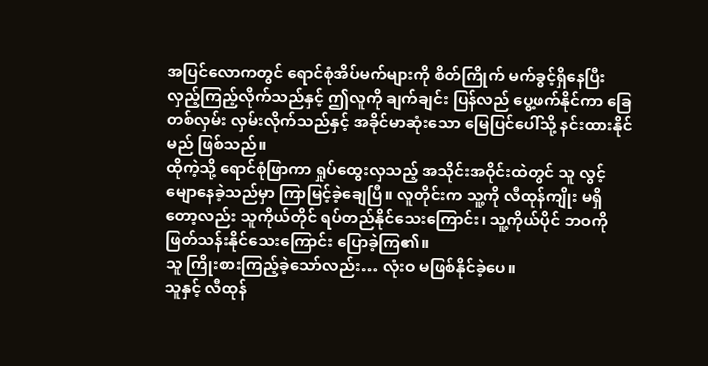အပြင်လောကတွင် ရောင်စုံအိပ်မက်များကို စိတ်ကြိုက် မက်ခွင့်ရှိနေပြီး လှည့်ကြည့်လိုက်သည်နှင့် ဤလူကို ချက်ချင်း ပြန်လည် ပွေ့ဖက်နိုင်ကာ ခြေတစ်လှမ်း လှမ်းလိုက်သည်နှင့် အခိုင်မာဆုံးသော မြေပြင်ပေါ်သို့ နင်းထားနိုင်မည် ဖြစ်သည်။
ထိုကဲ့သို့ ရောင်စုံဖြာကာ ရှုပ်ထွေးလှသည့် အသိုင်းအဝိုင်းထဲတွင် သူ လွင့်မျောနေခဲ့သည်မှာ ကြာမြင့်ခဲ့ချေပြီ။ လူတိုင်းက သူ့ကို လီထုန်ကျိုး မရှိတော့လည်း သူကိုယ်တိုင် ရပ်တည်နိုင်သေးကြောင်း၊ သူ့ကိုယ်ပိုင် ဘဝကို ဖြတ်သန်းနိုင်သေးကြောင်း ပြောခဲ့ကြ၏။
သူ ကြိုးစားကြည့်ခဲ့သော်လည်း… လုံးဝ မဖြစ်နိုင်ခဲ့ပေ။
သူနှင့် လီထုန်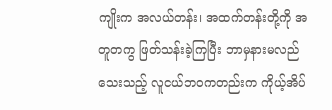ကျိုးက အလယ်တန်း၊ အထက်တန်းတို့ကို အတူတကွ ဖြတ်သန်းခဲ့ကြပြီး ဘာမှနားမလည်သေးသည့် လူငယ်ဘဝကတည်းက ကိုယ့်အိပ်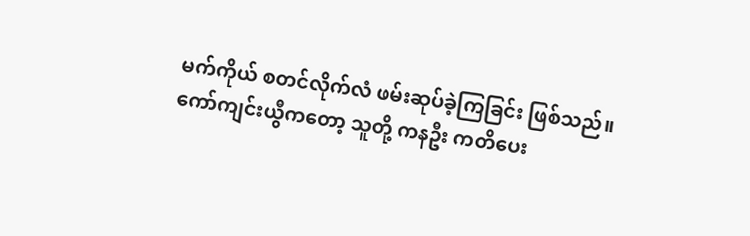မက်ကိုယ် စတင်လိုက်လံ ဖမ်းဆုပ်ခဲ့ကြခြင်း ဖြစ်သည်။
ကော်ကျင်းယွီကတော့ သူတို့ ကနဦး ကတိပေး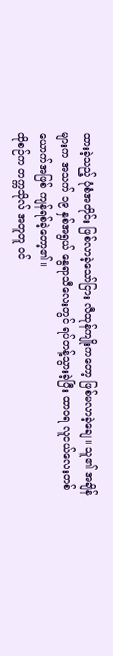ထားခဲ့သည့် ပုံစံအတိုင်း ဖြစ်လာခဲ့သော်ငြား လီထုန်ကျိုးကတော့ ဖြစ်မလာခဲ့ချေ။ သူ၏ အချိန်များက အသက် ၁၉ နှစ်အရွယ် နွေရာသီလေးတွင် ရပ်တန့်သွားခဲ့ပြီး ထာဝရ လူငယ်လေးတစ်ယောက်အဖြစ် ကျန်ရစ်ခဲ့တော့၏။
ထိုစဉ်က တက္ကသိုလ် အတူတူ ဝင်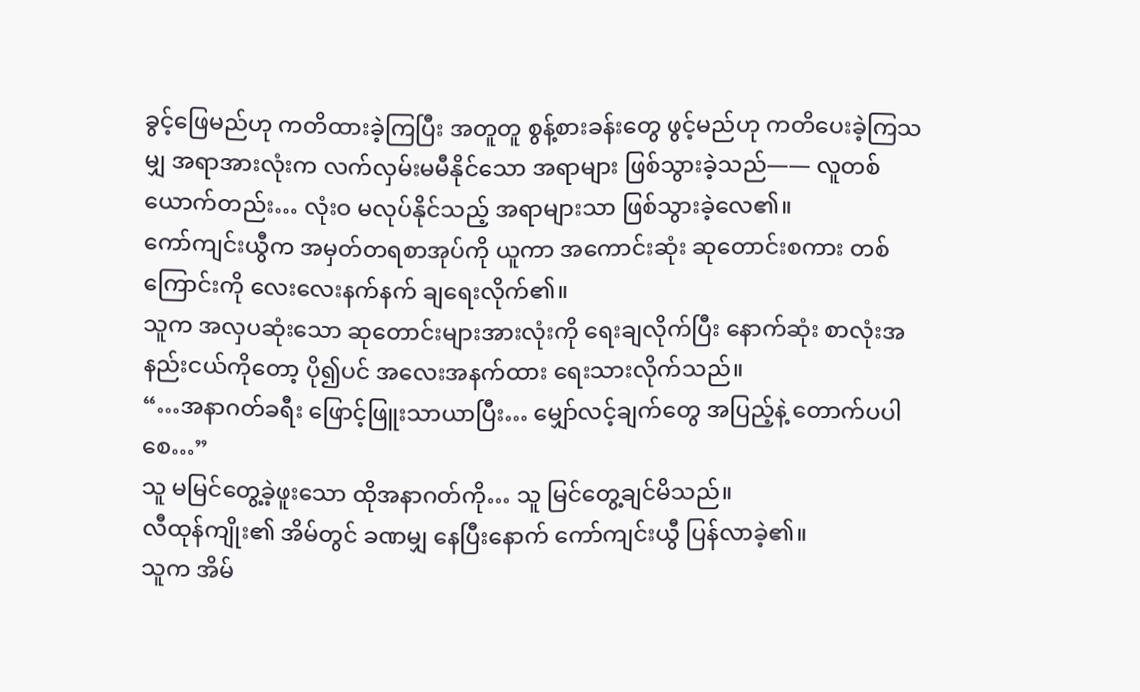ခွင့်ဖြေမည်ဟု ကတိထားခဲ့ကြပြီး အတူတူ စွန့်စားခန်းတွေ ဖွင့်မည်ဟု ကတိပေးခဲ့ကြသမျှ အရာအားလုံးက လက်လှမ်းမမီနိုင်သော အရာများ ဖြစ်သွားခဲ့သည်—— လူတစ်ယောက်တည်း… လုံးဝ မလုပ်နိုင်သည့် အရာများသာ ဖြစ်သွားခဲ့လေ၏။
ကော်ကျင်းယွီက အမှတ်တရစာအုပ်ကို ယူကာ အကောင်းဆုံး ဆုတောင်းစကား တစ်ကြောင်းကို လေးလေးနက်နက် ချရေးလိုက်၏။
သူက အလှပဆုံးသော ဆုတောင်းများအားလုံးကို ရေးချလိုက်ပြီး နောက်ဆုံး စာလုံးအနည်းငယ်ကိုတော့ ပို၍ပင် အလေးအနက်ထား ရေးသားလိုက်သည်။
“…အနာဂတ်ခရီး ဖြောင့်ဖြူးသာယာပြီး… မျှော်လင့်ချက်တွေ အပြည့်နဲ့ တောက်ပပါစေ…”
သူ မမြင်တွေ့ခဲ့ဖူးသော ထိုအနာဂတ်ကို… သူ မြင်တွေ့ချင်မိသည်။
လီထုန်ကျိုး၏ အိမ်တွင် ခဏမျှ နေပြီးနောက် ကော်ကျင်းယွီ ပြန်လာခဲ့၏။
သူက အိမ်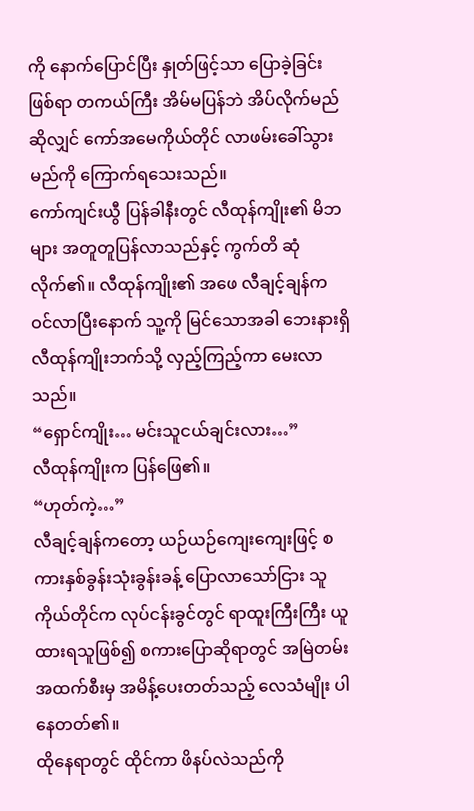ကို နောက်ပြောင်ပြီး နှုတ်ဖြင့်သာ ပြောခဲ့ခြင်းဖြစ်ရာ တကယ်ကြီး အိမ်မပြန်ဘဲ အိပ်လိုက်မည်ဆိုလျှင် ကော်အမေကိုယ်တိုင် လာဖမ်းခေါ်သွားမည်ကို ကြောက်ရသေးသည်။
ကော်ကျင်းယွီ ပြန်ခါနီးတွင် လီထုန်ကျိုး၏ မိဘများ အတူတူပြန်လာသည်နှင့် ကွက်တိ ဆုံလိုက်၏။ လီထုန်ကျိုး၏ အဖေ လီချင့်ချန်က ဝင်လာပြီးနောက် သူ့ကို မြင်သောအခါ ဘေးနားရှိ လီထုန်ကျိုးဘက်သို့ လှည့်ကြည့်ကာ မေးလာသည်။
“ရှောင်ကျိုး… မင်းသူငယ်ချင်းလား…”
လီထုန်ကျိုးက ပြန်ဖြေ၏။
“ဟုတ်ကဲ့…”
လီချင့်ချန်ကတော့ ယဉ်ယဉ်ကျေးကျေးဖြင့် စကားနှစ်ခွန်းသုံးခွန်းခန့် ပြောလာသော်ငြား သူကိုယ်တိုင်က လုပ်ငန်းခွင်တွင် ရာထူးကြီးကြီး ယူထားရသူဖြစ်၍ စကားပြောဆိုရာတွင် အမြဲတမ်း အထက်စီးမှ အမိန့်ပေးတတ်သည့် လေသံမျိုး ပါနေတတ်၏။
ထိုနေရာတွင် ထိုင်ကာ ဖိနပ်လဲသည်ကို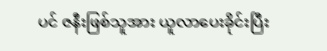ပင် ဇနီးဖြစ်သူအား ယူလာပေးခိုင်းပြီး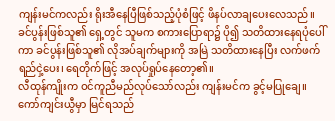ကျန်းမင်ကလည်း ရိုးအီနေပြီဖြစ်သည့်ပုံစံဖြင့် ဖိနပ်လာချပေးလေသည်။
ခင်ပွန်းဖြစ်သူ၏ ရှေ့တွင် သူမက စကားပြောရာ၌ ပို၍ သတိထားနေရပုံပေါ်ကာ ခင်ပွန်းဖြစ်သူ၏ လိုအပ်ချက်များကို အမြဲ သတိထားနေပြီး လက်ဖက်ရည်ငှဲ့ပေး၊ ရေတိုက်ဖြင့် အလုပ်ရှုပ်နေတော့၏။
လီထုန်ကျိုးက ဝင်ကူညီမည်လုပ်သော်လည်း ကျန်းမင်က ခွင့်မပြုချေ။
ကော်ကျင်းယွီမှာ မြင်ရသည်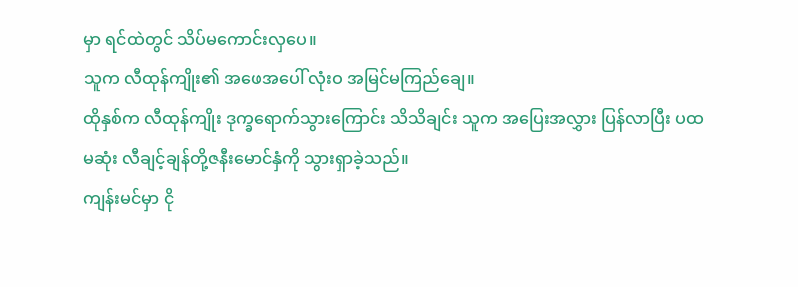မှာ ရင်ထဲတွင် သိပ်မကောင်းလှပေ။
သူက လီထုန်ကျိုး၏ အဖေအပေါ် လုံးဝ အမြင်မကြည်ချေ။
ထိုနှစ်က လီထုန်ကျိုး ဒုက္ခရောက်သွားကြောင်း သိသိချင်း သူက အပြေးအလွှား ပြန်လာပြီး ပထမဆုံး လီချင့်ချန်တို့ဇနီးမောင်နှံကို သွားရှာခဲ့သည်။
ကျန်းမင်မှာ ငို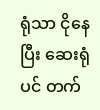ရုံသာ ငိုနေပြီး ဆေးရုံပင် တက်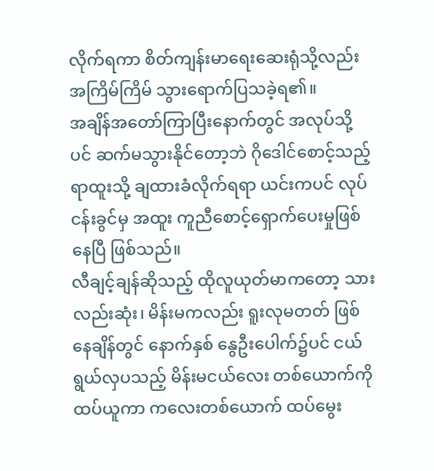လိုက်ရကာ စိတ်ကျန်းမာရေးဆေးရုံသို့လည်း အကြိမ်ကြိမ် သွားရောက်ပြသခဲ့ရ၏။
အချိန်အတော်ကြာပြီးနောက်တွင် အလုပ်သို့ပင် ဆက်မသွားနိုင်တော့ဘဲ ဂိုဒေါင်စောင့်သည့် ရာထူးသို့ ချထားခံလိုက်ရရာ ယင်းကပင် လုပ်ငန်းခွင်မှ အထူး ကူညီစောင့်ရှောက်ပေးမှုဖြစ်နေပြီ ဖြစ်သည်။
လီချင့်ချန်ဆိုသည့် ထိုလူယုတ်မာကတော့ သားလည်းဆုံး၊ မိန်းမကလည်း ရူးလုမတတ် ဖြစ်နေချိန်တွင် နောက်နှစ် နွေဦးပေါက်၌ပင် ငယ်ရွယ်လှပသည့် မိန်းမငယ်လေး တစ်ယောက်ကို ထပ်ယူကာ ကလေးတစ်ယောက် ထပ်မွေး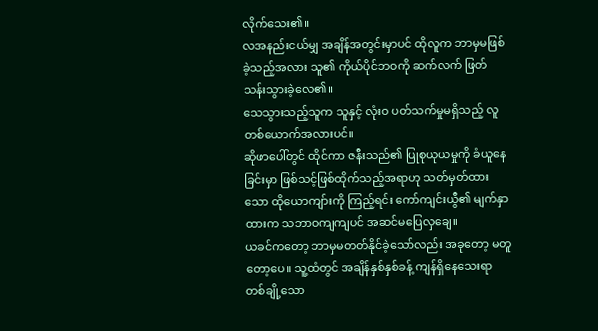လိုက်သေး၏။
လအနည်းငယ်မျှ အချိန်အတွင်းမှာပင် ထိုလူက ဘာမှမဖြစ်ခဲ့သည့်အလား သူ၏ ကိုယ်ပိုင်ဘဝကို ဆက်လက် ဖြတ်သန်းသွားခဲ့လေ၏။
သေသွားသည့်သူက သူနှင့် လုံးဝ ပတ်သက်မှုမရှိသည့် လူတစ်ယောက်အလားပင်။
ဆိုဖာပေါ်တွင် ထိုင်ကာ ဇနီးသည်၏ ပြုစုယုယမှုကို ခံယူနေခြင်းမှာ ဖြစ်သင့်ဖြစ်ထိုက်သည့်အရာဟု သတ်မှတ်ထားသော ထိုယောကျာ်းကို ကြည့်ရင်း ကော်ကျင်းယွီ၏ မျက်နှာထားက သဘာဝကျကျပင် အဆင်မပြေလှချေ။
ယခင်ကတော့ ဘာမှမတတ်နိုင်ခဲ့သော်လည်း အခုတော့ မတူတော့ပေ။ သူ့ထံတွင် အချိန်နှစ်နှစ်ခန့် ကျန်ရှိနေသေးရာ တစ်ချို့သော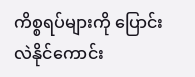ကိစ္စရပ်များကို ပြောင်းလဲနိုင်ကောင်း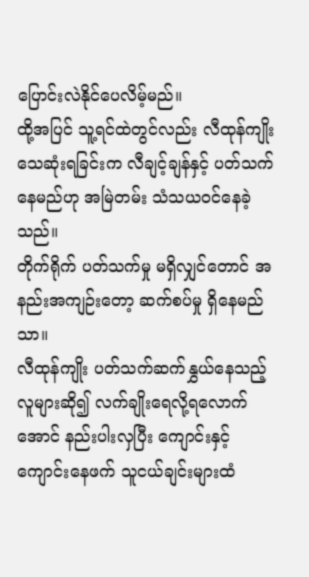ပြောင်းလဲနိုင်ပေလိမ့်မည်။
ထို့အပြင် သူ့ရင်ထဲတွင်လည်း လီထုန်ကျိုး သေဆုံးရခြင်းက လီချင့်ချန်နှင့် ပတ်သက်နေမည်ဟု အမြဲတမ်း သံသယဝင်နေခဲ့သည်။
တိုက်ရိုက် ပတ်သက်မှု မရှိလျှင်တောင် အနည်းအကျဉ်းတော့ ဆက်စပ်မှု ရှိနေမည်သာ။
လီထုန်ကျိုး ပတ်သက်ဆက်နွှယ်နေသည့် လူများဆို၍ လက်ချိုးရေလို့ရလောက်အောင် နည်းပါးလှပြီး ကျောင်းနှင့် ကျောင်းနေဖက် သူငယ်ချင်းများထံ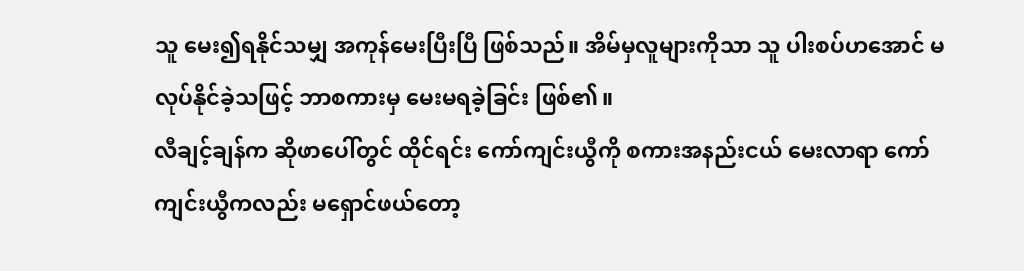သူ မေး၍ရနိုင်သမျှ အကုန်မေးပြီးပြီ ဖြစ်သည်။ အိမ်မှလူများကိုသာ သူ ပါးစပ်ဟအောင် မလုပ်နိုင်ခဲ့သဖြင့် ဘာစကားမှ မေးမရခဲ့ခြင်း ဖြစ်၏။
လီချင့်ချန်က ဆိုဖာပေါ်တွင် ထိုင်ရင်း ကော်ကျင်းယွီကို စကားအနည်းငယ် မေးလာရာ ကော်ကျင်းယွီကလည်း မရှောင်ဖယ်တော့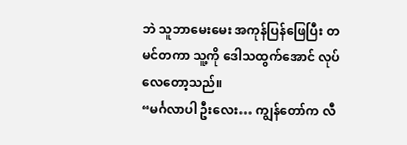ဘဲ သူဘာမေးမေး အကုန်ပြန်ဖြေပြီး တမင်တကာ သူ့ကို ဒေါသထွက်အောင် လုပ်လေတော့သည်။
“မင်္ဂလာပါ ဦးလေး… ကျွန်တော်က လီ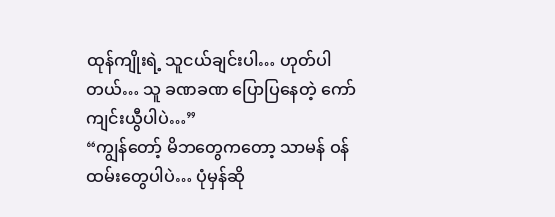ထုန်ကျိုးရဲ့ သူငယ်ချင်းပါ… ဟုတ်ပါတယ်… သူ ခဏခဏ ပြောပြနေတဲ့ ကော်ကျင်းယွီပါပဲ…”
“ကျွန်တော့် မိဘတွေကတော့ သာမန် ဝန်ထမ်းတွေပါပဲ… ပုံမှန်ဆို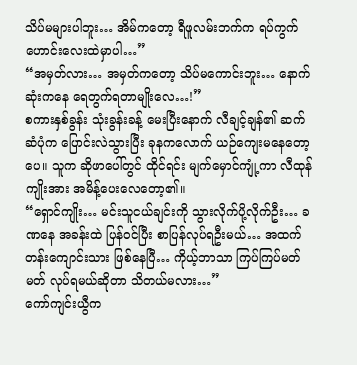သိပ်မများပါဘူး… အိမ်ကတော့ ရီဖူလမ်းဘက်က ရပ်ကွက်ဟောင်းလေးထဲမှာပါ…”
“အမှတ်လား… အမှတ်ကတော့ သိပ်မကောင်းဘူး… နောက်ဆုံးကနေ ရေတွက်ရတာမျိုးလေ…!”
စကားနှစ်ခွန်း သုံးခွန်းခန့် မေးပြီးနောက် လီချင့်ချန်၏ ဆက်ဆံပုံက ပြောင်းလဲသွားပြီး ခုနကလောက် ယဉ်ကျေးမနေတော့ပေ။ သူက ဆိုဖာပေါ်တွင် ထိုင်ရင်း မျက်မှောင်ကျုံ့ကာ လီထုန်ကျိုးအား အမိန့်ပေးလေတော့၏။
“ရှောင်ကျိုး… မင်းသူငယ်ချင်းကို သွားလိုက်ပို့လိုက်ဦး… ခဏနေ အခန်းထဲ ပြန်ဝင်ပြီး စာပြန်လုပ်ရဦးမယ်… အထက်တန်းကျောင်းသား ဖြစ်နေပြီ… ကိုယ့်ဘာသာ ကြပ်ကြပ်မတ်မတ် လုပ်ရမယ်ဆိုတာ သိတယ်မလား…”
ကော်ကျင်းယွီက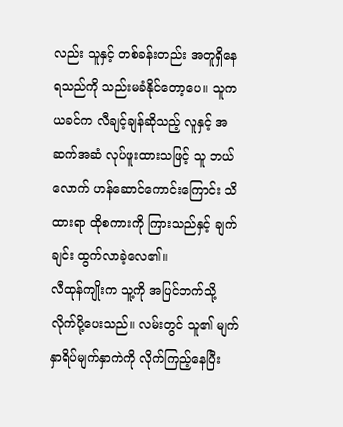လည်း သူနှင့် တစ်ခန်းတည်း အတူရှိနေရသည်ကို သည်းမခံနိုင်တော့ပေ။ သူက ယခင်က လီချင့်ချန်ဆိုသည့် လူနှင့် အဆက်အဆံ လုပ်ဖူးထားသဖြင့် သူ ဘယ်လောက် ဟန်ဆောင်ကောင်းကြောင်း သိထားရာ ထိုစကားကို ကြားသည်နှင့် ချက်ချင်း ထွက်လာခဲ့လေ၏။
လီထုန်ကျိုးက သူ့ကို အပြင်ဘက်သို့ လိုက်ပို့ပေးသည်။ လမ်းတွင် သူ၏ မျက်နှာရိပ်မျက်နှာကဲကို လိုက်ကြည့်နေပြီး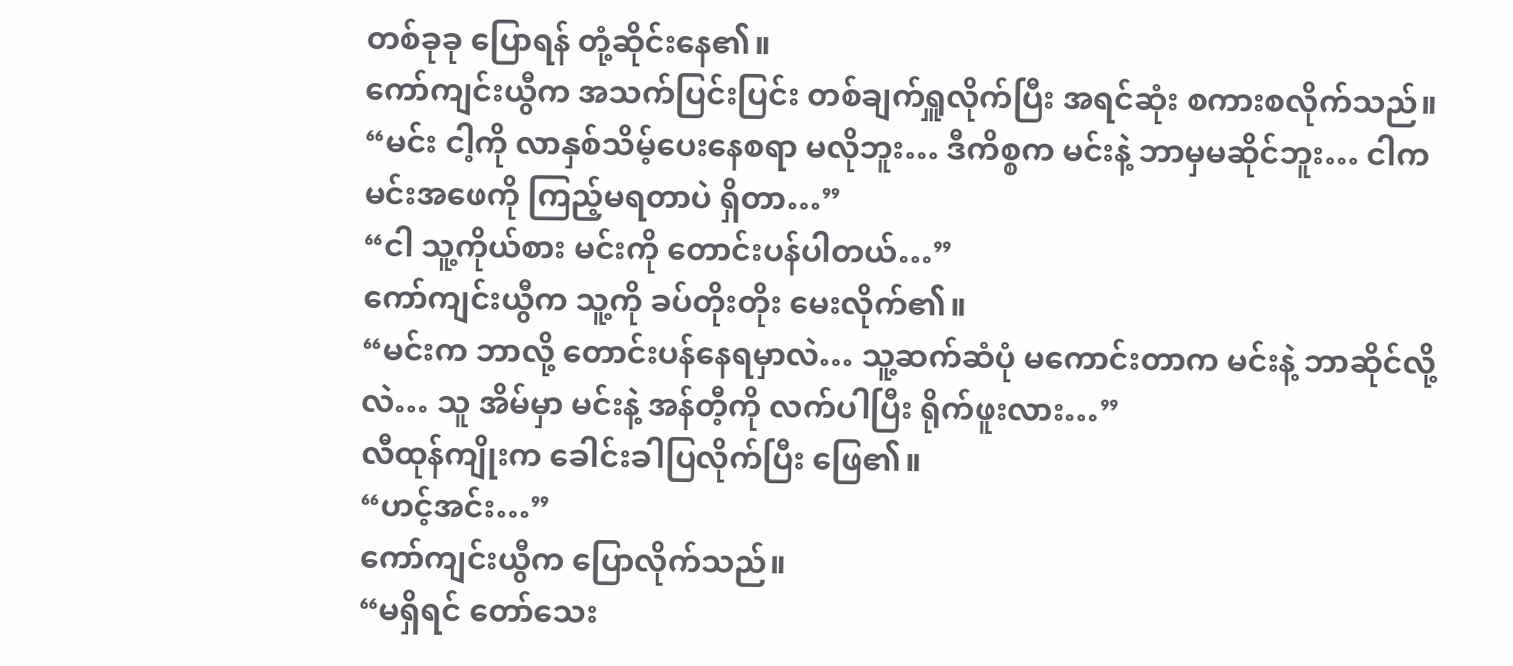တစ်ခုခု ပြောရန် တုံ့ဆိုင်းနေ၏။
ကော်ကျင်းယွီက အသက်ပြင်းပြင်း တစ်ချက်ရှူလိုက်ပြီး အရင်ဆုံး စကားစလိုက်သည်။
“မင်း ငါ့ကို လာနှစ်သိမ့်ပေးနေစရာ မလိုဘူး… ဒီကိစ္စက မင်းနဲ့ ဘာမှမဆိုင်ဘူး… ငါက မင်းအဖေကို ကြည့်မရတာပဲ ရှိတာ…”
“ငါ သူ့ကိုယ်စား မင်းကို တောင်းပန်ပါတယ်…”
ကော်ကျင်းယွီက သူ့ကို ခပ်တိုးတိုး မေးလိုက်၏။
“မင်းက ဘာလို့ တောင်းပန်နေရမှာလဲ… သူ့ဆက်ဆံပုံ မကောင်းတာက မင်းနဲ့ ဘာဆိုင်လို့လဲ… သူ အိမ်မှာ မင်းနဲ့ အန်တီ့ကို လက်ပါပြီး ရိုက်ဖူးလား…”
လီထုန်ကျိုးက ခေါင်းခါပြလိုက်ပြီး ဖြေ၏။
“ဟင့်အင်း…”
ကော်ကျင်းယွီက ပြောလိုက်သည်။
“မရှိရင် တော်သေး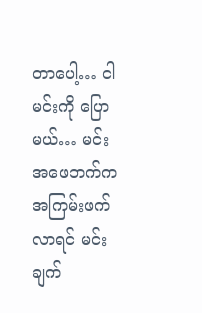တာပေါ့… ငါ မင်းကို ပြောမယ်… မင်းအဖေဘက်က အကြမ်းဖက်လာရင် မင်း ချက်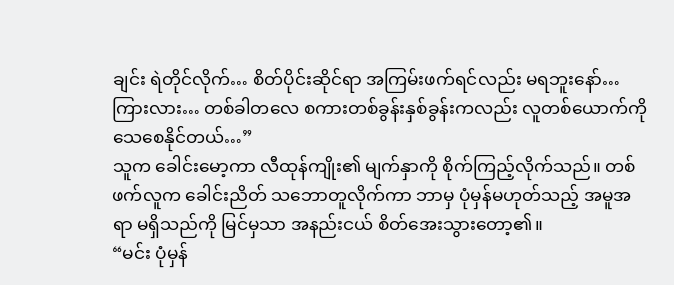ချင်း ရဲတိုင်လိုက်… စိတ်ပိုင်းဆိုင်ရာ အကြမ်းဖက်ရင်လည်း မရဘူးနော်… ကြားလား… တစ်ခါတလေ စကားတစ်ခွန်းနှစ်ခွန်းကလည်း လူတစ်ယောက်ကို သေစေနိုင်တယ်…”
သူက ခေါင်းမော့ကာ လီထုန်ကျိုး၏ မျက်နှာကို စိုက်ကြည့်လိုက်သည်။ တစ်ဖက်လူက ခေါင်းညိတ် သဘောတူလိုက်ကာ ဘာမှ ပုံမှန်မဟုတ်သည့် အမူအရာ မရှိသည်ကို မြင်မှသာ အနည်းငယ် စိတ်အေးသွားတော့၏။
“မင်း ပုံမှန်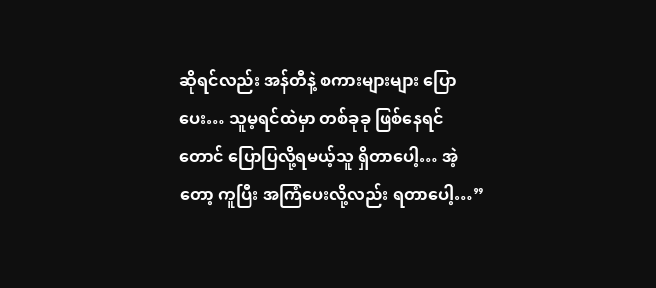ဆိုရင်လည်း အန်တီနဲ့ စကားများများ ပြောပေး… သူမ့ရင်ထဲမှာ တစ်ခုခု ဖြစ်နေရင်တောင် ပြောပြလို့ရမယ့်သူ ရှိတာပေါ့… အဲ့တော့ ကူပြီး အကြံပေးလို့လည်း ရတာပေါ့…”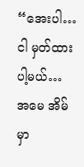“အေးပါ… ငါ မှတ်ထားပါ့မယ်… အမေ အိမ်မှာ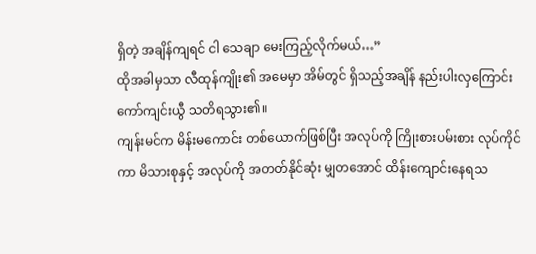ရှိတဲ့ အချိန်ကျရင် ငါ သေချာ မေးကြည့်လိုက်မယ်…”
ထိုအခါမှသာ လီထုန်ကျိုး၏ အမေမှာ အိမ်တွင် ရှိသည့်အချိန် နည်းပါးလှကြောင်း ကော်ကျင်းယွီ သတိရသွား၏။
ကျန်းမင်က မိန်းမကောင်း တစ်ယောက်ဖြစ်ပြီး အလုပ်ကို ကြိုးစားပမ်းစား လုပ်ကိုင်ကာ မိသားစုနှင့် အလုပ်ကို အတတ်နိုင်ဆုံး မျှတအောင် ထိန်းကျောင်းနေရသ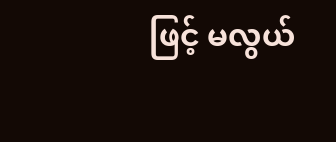ဖြင့် မလွယ်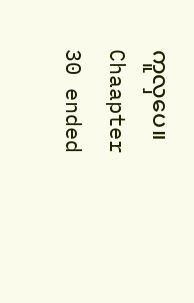ကူလှပေ။
Chaapter 30 ended